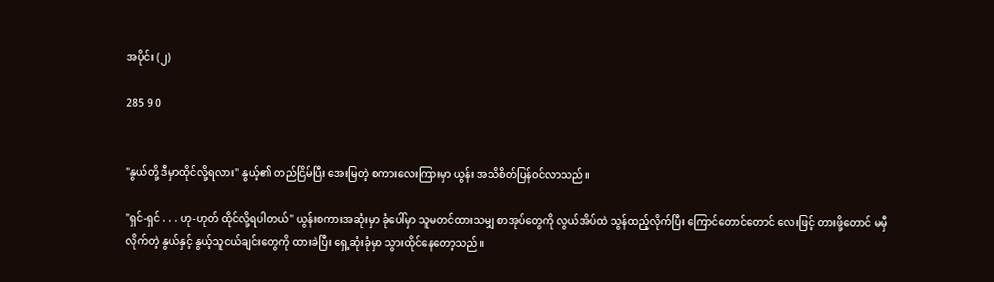အပိုင်း (၂)

285 9 0


"နွယ်တို့ ဒီမှာထိုင်လို့ရလား" နွယ့်၏ တည်ငြိမ်ပြီး အေးမြတဲ့ စကားလေးကြားမှာ ယွန်း အသိစိတ်ပြန်ဝင်လာသည်။

"ရှင်-ရှင် . . . ဟု-ဟုတ် ထိုင်လို့ရပါတယ်" ယွန်းစကားအဆုံးမှာ ‌ခုံပေါ်မှာ သူမတင်ထားသမျှ စာအုပ်တွေကို လွယ်အိပ်ထဲ သွန်ထည့်လိုက်ပြီး ကြောင်တောင်တောင် လေးဖြင့် တားဖို့တောင် မမှီလိုက်တဲ့ နွယ်နှင့် နွယ့်သူငယ်ချင်းတွေကို ထားခဲပြီး ရှေ့ဆုံးခုံမှာ သွားထိုင်နေတော့သည်။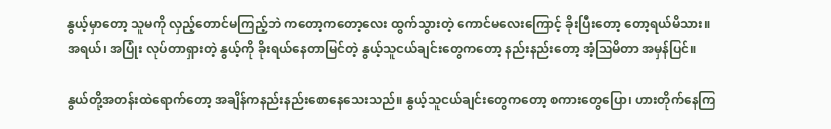နွယ့်မှာတော့ သူမကို လှည့်တောင်မကြည့်ဘဲ ကတော့ကတော့လေး ထွက်သွားတဲ့ ကောင်မလေးကြောင့် ခိုးပြီးတော့ တော့ရယ်မိသား။ အရယ်၊ အပြုံး လုပ်တာရှားတဲ့ နွယ့်ကို ခိုးရယ်နေတာမြင်တဲ့ နွယ့်သူငယ်ချင်းတွေကတော့ နည်းနည်းတော့ အံ့ဩမိတာ အမှန်ပြင်။

နွယ်တို့အတန်းထဲရောက်တော့ အချိန်ကနည်းနည်းစောနေသေးသည်။ နွယ့်သူငယ်ချင်းတွေကတော့ စကားတွေပြော၊ ဟားတိုက်နေကြ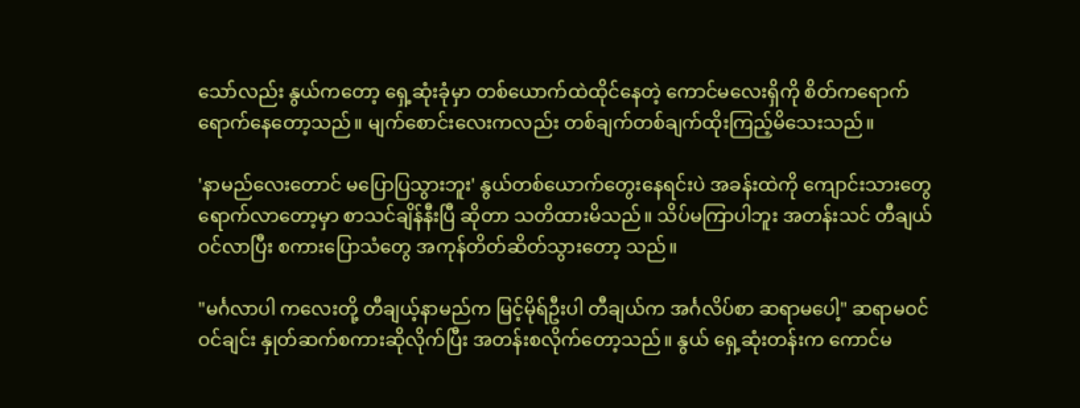သော်လည်း နွယ်ကတော့ ရှေ့ဆုံးခုံမှာ တစ်ယောက်ထဲထိုင်နေတဲ့ ကောင်မလေးရှိကို စိတ်ကရောက်ရောက်နေတော့သည်။ မျက်စောင်းလေးကလည်း တစ်ချက်တစ်ချက်ထိုးကြည့်မိသေးသည်။

'နာမည်လေးတောင် မပြောပြသွားဘူး' နွယ်တစ်ယောက်တွေးနေရင်းပဲ အခန်းထဲကို ကျောင်းသားတွေရောက်လာတော့မှာ စာသင်ချိန်နီးပြီ ဆိုတာ သတိထားမိသည်။ သိပ်မကြာပါဘူး အတန်းသင် တီချယ်ဝင်လာပြီး စကားပြောသံတွေ အကုန်တိတ်ဆိတ်သွားတော့ သည်။

"မင်္ဂလာပါ ကလေးတို့ တီချယ့်နာမည်က မြင့်မိုရ်ဦးပါ တီချယ်က အင်္ဂလိပ်စာ ဆရာမပေါ့" ဆရာမဝင်ဝင်ချင်း နှုတ်ဆက်စကားဆိုလိုက်ပြီး အတန်းစလိုက်တော့သည်။ နွယ် ရှေ့ဆုံးတန်းက ကောင်မ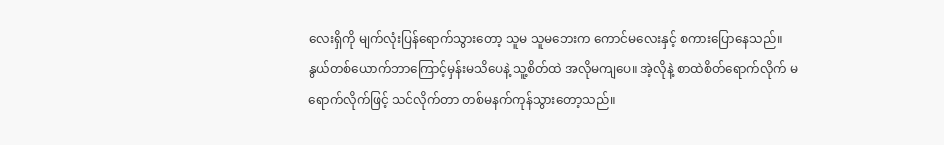လေးရှိကို မျက်လုံးပြန်ရောက်သွားတော့ သူမ သူမဘေးက ကောင်မလေးနှင့် စကားပြောနေသည်။ နွယ်တစ်ယောက်ဘာကြောင့်မှန်းမသိပေနဲ့ သူ့စိတ်ထဲ အလိုမကျပေ။ အဲ့လိုနဲ့ စာထဲစိတ်ရောက်‌လိုက် ‌မရောက်လိုက်ဖြင့် သင်လိုက်တာ တစ်မနက်ကုန်သွားတော့သည်။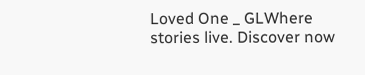Loved One _ GLWhere stories live. Discover now